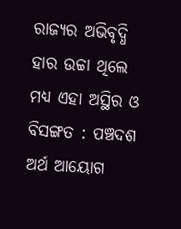ରାଜ୍ୟର ଅଭିବୃଦ୍ଧି ହାର ଉଚ୍ଚା ଥିଲେ ମଧ୍ୟ ଏହା ଅସ୍ଥିର ଓ ବିସଙ୍ଗତ : ପଞ୍ଚଦଶ ଅର୍ଥ ଆୟୋଗ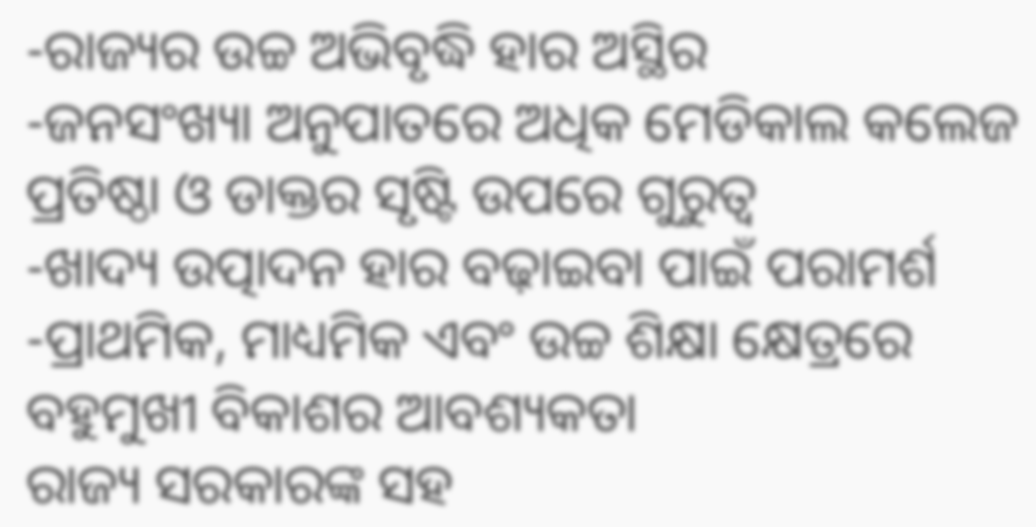-ରାଜ୍ୟର ଉଚ୍ଚ ଅଭିବୃଦ୍ଧି ହାର ଅସ୍ଥିର
-ଜନସଂଖ୍ୟା ଅନୁପାତରେ ଅଧିକ ମେଡିକାଲ କଲେଜ ପ୍ରତିଷ୍ଠା ଓ ଡାକ୍ତର ସୃଷ୍ଟି ଉପରେ ଗୁରୁତ୍ୱ
-ଖାଦ୍ୟ ଉତ୍ପାଦନ ହାର ବଢ଼ାଇବା ପାଇଁ ପରାମର୍ଶ
-ପ୍ରାଥମିକ, ମାଧ୍ୟମିକ ଏବଂ ଉଚ୍ଚ ଶିକ୍ଷା କ୍ଷେତ୍ରରେ ବହୁମୁଖୀ ବିକାଶର ଆବଶ୍ୟକତା
ରାଜ୍ୟ ସରକାରଙ୍କ ସହ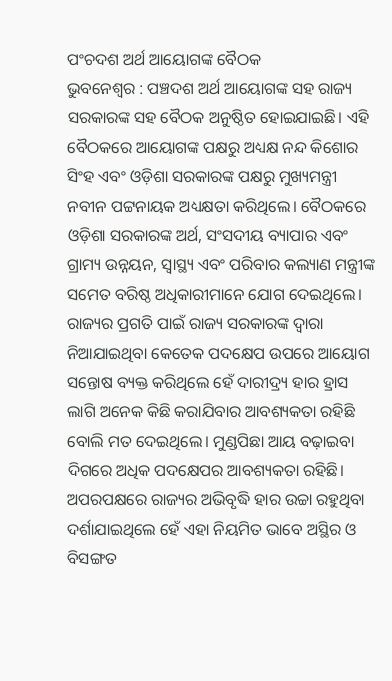ପଂଚଦଶ ଅର୍ଥ ଆୟୋଗଙ୍କ ବୈଠକ
ଭୁବନେଶ୍ୱର : ପଞ୍ଚଦଶ ଅର୍ଥ ଆୟୋଗଙ୍କ ସହ ରାଜ୍ୟ ସରକାରଙ୍କ ସହ ବୈଠକ ଅନୁଷ୍ଠିତ ହୋଇଯାଇଛି। ଏହି ବୈଠକରେ ଆୟୋଗଙ୍କ ପକ୍ଷରୁ ଅଧ୍ୟକ୍ଷ ନନ୍ଦ କିଶୋର ସିଂହ ଏବଂ ଓଡ଼ିଶା ସରକାରଙ୍କ ପକ୍ଷରୁ ମୁଖ୍ୟମନ୍ତ୍ରୀ ନବୀନ ପଟ୍ଟନାୟକ ଅଧ୍ୟକ୍ଷତା କରିଥିଲେ। ବୈଠକରେ ଓଡ଼ିଶା ସରକାରଙ୍କ ଅର୍ଥ, ସଂସଦୀୟ ବ୍ୟାପାର ଏବଂ ଗ୍ରାମ୍ୟ ଉନ୍ନୟନ, ସ୍ୱାସ୍ଥ୍ୟ ଏବଂ ପରିବାର କଲ୍ୟାଣ ମନ୍ତ୍ରୀଙ୍କ ସମେତ ବରିଷ୍ଠ ଅଧିକାରୀମାନେ ଯୋଗ ଦେଇଥିଲେ। ରାଜ୍ୟର ପ୍ରଗତି ପାଇଁ ରାଜ୍ୟ ସରକାରଙ୍କ ଦ୍ୱାରା ନିଆଯାଇଥିବା କେତେକ ପଦକ୍ଷେପ ଉପରେ ଆୟୋଗ ସନ୍ତୋଷ ବ୍ୟକ୍ତ କରିଥିଲେ ହେଁ ଦାରୀଦ୍ର୍ୟ ହାର ହ୍ରାସ ଲାଗି ଅନେକ କିଛି କରାଯିବାର ଆବଶ୍ୟକତା ରହିଛି ବୋଲି ମତ ଦେଇଥିଲେ। ମୁଣ୍ଡପିଛା ଆୟ ବଢ଼ାଇବା ଦିଗରେ ଅଧିକ ପଦକ୍ଷେପର ଆବଶ୍ୟକତା ରହିଛି। ଅପରପକ୍ଷରେ ରାଜ୍ୟର ଅଭିବୃଦ୍ଧି ହାର ଉଚ୍ଚା ରହୁଥିବା ଦର୍ଶାଯାଇଥିଲେ ହେଁ ଏହା ନିୟମିତ ଭାବେ ଅସ୍ଥିର ଓ ବିସଙ୍ଗତ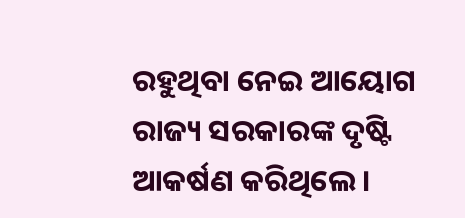ରହୁଥିବା ନେଇ ଆୟୋଗ ରାଜ୍ୟ ସରକାରଙ୍କ ଦୃଷ୍ଟି ଆକର୍ଷଣ କରିଥିଲେ।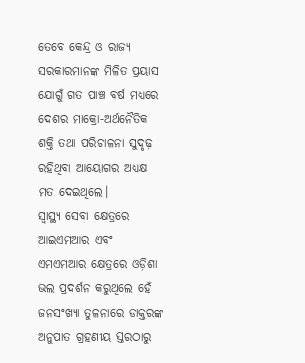ତେବେ କେନ୍ଦ୍ର ଓ ରାଜ୍ୟ ସରକାରମାନଙ୍କ ମିଳିତ ପ୍ରୟାସ ଯୋଗୁଁ ଗତ ପାଞ୍ଚ ବର୍ଷ ମଧ୍ୟରେ ଦେଶର ମାକ୍ରୋ-ଅର୍ଥନୈତିକ ଶକ୍ତି ତଥା ପରିଚାଳନା ସୁଦୃଢ଼ ରହିଥିବା ଆୟୋଗର ଅଧ୍ୟକ୍ଷ ମତ ଦେଇଥିଲେ।
ସ୍ୱାସ୍ଥ୍ୟ ସେବା କ୍ଷେତ୍ରରେ ଆଇଏମଆର ଏବଂ ଏମଏମଆର କ୍ଷେତ୍ରରେ ଓଡ଼ିଶା ଭଲ ପ୍ରଦର୍ଶନ କରୁଥିଲେ ହେଁ ଜନସଂଖ୍ୟା ତୁଳନାରେ ଡାକ୍ତରଙ୍କ ଅନୁପାତ ଗ୍ରହଣୀୟ ସ୍ତରଠାରୁ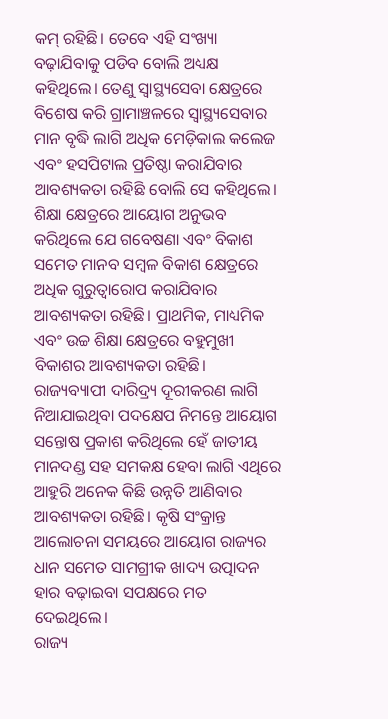କମ୍ ରହିଛି। ତେବେ ଏହି ସଂଖ୍ୟା ବଢ଼ାଯିବାକୁ ପଡିବ ବୋଲି ଅଧ୍ୟକ୍ଷ କହିଥିଲେ। ତେଣୁ ସ୍ୱାସ୍ଥ୍ୟସେବା କ୍ଷେତ୍ରରେ ବିଶେଷ କରି ଗ୍ରାମାଞ୍ଚଳରେ ସ୍ୱାସ୍ଥ୍ୟସେବାର ମାନ ବୃଦ୍ଧି ଲାଗି ଅଧିକ ମେଡ଼ିକାଲ କଲେଜ ଏବଂ ହସପିଟାଲ ପ୍ରତିଷ୍ଠା କରାଯିବାର ଆବଶ୍ୟକତା ରହିଛି ବୋଲି ସେ କହିଥିଲେ।
ଶିକ୍ଷା କ୍ଷେତ୍ରରେ ଆୟୋଗ ଅନୁଭବ କରିଥିଲେ ଯେ ଗବେଷଣା ଏବଂ ବିକାଶ ସମେତ ମାନବ ସମ୍ବଳ ବିକାଶ କ୍ଷେତ୍ରରେ ଅଧିକ ଗୁରୁତ୍ୱାରୋପ କରାଯିବାର ଆବଶ୍ୟକତା ରହିଛି। ପ୍ରାଥମିକ, ମାଧ୍ୟମିକ ଏବଂ ଉଚ୍ଚ ଶିକ୍ଷା କ୍ଷେତ୍ରରେ ବହୁମୁଖୀ ବିକାଶର ଆବଶ୍ୟକତା ରହିଛି।
ରାଜ୍ୟବ୍ୟାପୀ ଦାରିଦ୍ର୍ୟ ଦୂରୀକରଣ ଲାଗି ନିଆଯାଇଥିବା ପଦକ୍ଷେପ ନିମନ୍ତେ ଆୟୋଗ ସନ୍ତୋଷ ପ୍ରକାଶ କରିଥିଲେ ହେଁ ଜାତୀୟ ମାନଦଣ୍ଡ ସହ ସମକକ୍ଷ ହେବା ଲାଗି ଏଥିରେ ଆହୁରି ଅନେକ କିଛି ଉନ୍ନତି ଆଣିବାର ଆବଶ୍ୟକତା ରହିଛି। କୃଷି ସଂକ୍ରାନ୍ତ ଆଲୋଚନା ସମୟରେ ଆୟୋଗ ରାଜ୍ୟର ଧାନ ସମେତ ସାମଗ୍ରୀକ ଖାଦ୍ୟ ଉତ୍ପାଦନ ହାର ବଢ଼ାଇବା ସପକ୍ଷରେ ମତ ଦେଇଥିଲେ।
ରାଜ୍ୟ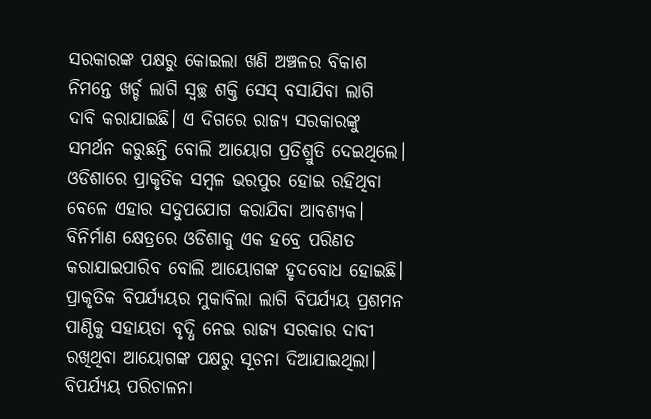ସରକାରଙ୍କ ପକ୍ଷରୁ କୋଇଲା ଖଣି ଅଞ୍ଚଳର ବିକାଶ ନିମନ୍ତେ ଖର୍ଚ୍ଚ ଲାଗି ସ୍ୱଚ୍ଛ ଶକ୍ତି ସେସ୍ ବସାଯିବା ଲାଗି ଦାବି କରାଯାଇଛି। ଏ ଦିଗରେ ରାଜ୍ୟ ସରକାରଙ୍କୁ ସମର୍ଥନ କରୁଛନ୍ତି ବୋଲି ଆୟୋଗ ପ୍ରତିଶ୍ରୁତି ଦେଇଥିଲେ। ଓଡିଶାରେ ପ୍ରାକୃତିକ ସମ୍ବଳ ଭରପୁର ହୋଇ ରହିଥିବା ବେଳେ ଏହାର ସଦୁପଯୋଗ କରାଯିବା ଆବଶ୍ୟକ। ବିନିର୍ମାଣ କ୍ଷେତ୍ରରେ ଓଡିଶାକୁ ଏକ ହବ୍ରେ ପରିଣତ କରାଯାଇପାରିବ ବୋଲି ଆୟୋଗଙ୍କ ହୃଦବୋଧ ହୋଇଛି।
ପ୍ରାକୃତିକ ବିପର୍ଯ୍ୟୟର ମୁକାବିଲା ଲାଗି ବିପର୍ଯ୍ୟୟ ପ୍ରଶମନ ପାଣ୍ଠିକୁ ସହାୟତା ବୃଦ୍ଧି ନେଇ ରାଜ୍ୟ ସରକାର ଦାବୀ ରଖିଥିବା ଆୟୋଗଙ୍କ ପକ୍ଷରୁ ସୂଚନା ଦିଆଯାଇଥିଲା। ବିପର୍ଯ୍ୟୟ ପରିଚାଳନା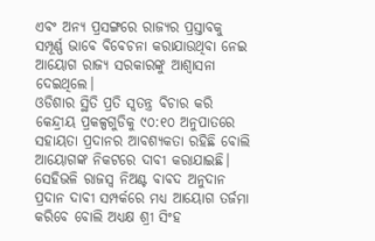ଏବଂ ଅନ୍ୟ ପ୍ରସଙ୍ଗରେ ରାଜ୍ୟର ପ୍ରସ୍ତାବକୁ ସମ୍ପୂର୍ଣ୍ଣ ଭାବେ ବିବେଚନା କରାଯାଉଥିବା ନେଇ ଆୟୋଗ ରାଜ୍ୟ ସରକାରଙ୍କୁ ଆଶ୍ୱାସନା ଦେଇଥିଲେ।
ଓଡିଶାର ସ୍ଥିତି ପ୍ରତି ସ୍ୱତନ୍ତ୍ର ବିଚାର କରି କେନ୍ଦ୍ରୀୟ ପ୍ରକଳ୍ପଗୁଡିକୁ ୯୦:୧୦ ଅନୁପାତରେ ସହାୟତା ପ୍ରଦାନର ଆବଶ୍ୟକତା ରହିଛି ବୋଲି ଆୟୋଗଙ୍କ ନିକଟରେ ଦାବୀ କରାଯାଇଛି। ସେହିଭଳି ରାଜସ୍ୱ ନିଅଣ୍ଟ ବାବଦ ଅନୁଦାନ ପ୍ରଦାନ ଦାବୀ ସମ୍ପର୍କରେ ମଧ୍ୟ ଆୟୋଗ ତର୍ଜମା କରିବେ ବୋଲି ଅଧ୍ୟକ୍ଷ ଶ୍ରୀ ସିଂହ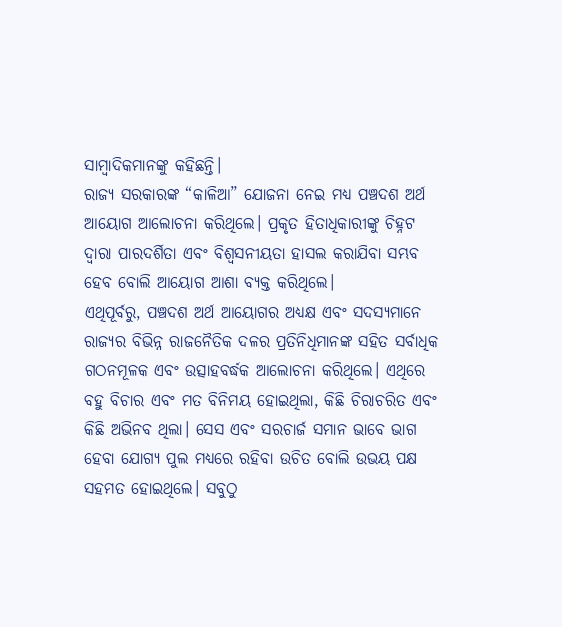ସାମ୍ବାଦିକମାନଙ୍କୁ କହିଛନ୍ତି।
ରାଜ୍ୟ ସରକାରଙ୍କ “କାଳିଆ” ଯୋଜନା ନେଇ ମଧ୍ୟ ପଞ୍ଚଦଶ ଅର୍ଥ ଆୟୋଗ ଆଲୋଚନା କରିଥିଲେ। ପ୍ରକୃତ ହିତାଧିକାରୀଙ୍କୁ ଚିହ୍ନଟ ଦ୍ୱାରା ପାରଦର୍ଶିତା ଏବଂ ବିଶ୍ୱସନୀୟତା ହାସଲ କରାଯିବା ସମ୍ଭବ ହେବ ବୋଲି ଆୟୋଗ ଆଶା ବ୍ୟକ୍ତ କରିଥିଲେ।
ଏଥିପୂର୍ବରୁ, ପଞ୍ଚଦଶ ଅର୍ଥ ଆୟୋଗର ଅଧ୍ୟକ୍ଷ ଏବଂ ସଦସ୍ୟମାନେ ରାଜ୍ୟର ବିଭିନ୍ନ ରାଜନୈତିକ ଦଳର ପ୍ରତିନିଧିମାନଙ୍କ ସହିତ ସର୍ବାଧିକ ଗଠନମୂଳକ ଏବଂ ଉତ୍ସାହବର୍ଦ୍ଧକ ଆଲୋଚନା କରିଥିଲେ। ଏଥିରେ ବହୁ ବିଚାର ଏବଂ ମତ ବିନିମୟ ହୋଇଥିଲା, କିଛି ଚିରାଚରିତ ଏବଂ କିଛି ଅଭିନବ ଥିଲା। ସେସ ଏବଂ ସରଚାର୍ଜ ସମାନ ଭାବେ ଭାଗ ହେବା ଯୋଗ୍ୟ ପୁଲ ମଧ୍ୟରେ ରହିବା ଉଚିତ ବୋଲି ଉଭୟ ପକ୍ଷ ସହମତ ହୋଇଥିଲେ। ସବୁଠୁ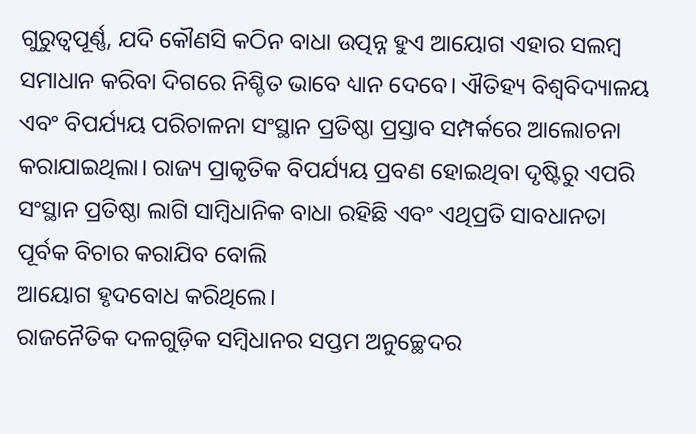ଗୁରୁତ୍ୱପୂର୍ଣ୍ଣ, ଯଦି କୌଣସି କଠିନ ବାଧା ଉତ୍ପନ୍ନ ହୁଏ ଆୟୋଗ ଏହାର ସଲମ୍ବ ସମାଧାନ କରିବା ଦିଗରେ ନିଶ୍ଚିତ ଭାବେ ଧ୍ୟାନ ଦେବେ। ଐତିହ୍ୟ ବିଶ୍ୱବିଦ୍ୟାଳୟ ଏବଂ ବିପର୍ଯ୍ୟୟ ପରିଚାଳନା ସଂସ୍ଥାନ ପ୍ରତିଷ୍ଠା ପ୍ରସ୍ତାବ ସମ୍ପର୍କରେ ଆଲୋଚନା କରାଯାଇଥିଲା। ରାଜ୍ୟ ପ୍ରାକୃତିକ ବିପର୍ଯ୍ୟୟ ପ୍ରବଣ ହୋଇଥିବା ଦୃଷ୍ଟିରୁ ଏପରି ସଂସ୍ଥାନ ପ୍ରତିଷ୍ଠା ଲାଗି ସାମ୍ବିଧାନିକ ବାଧା ରହିଛି ଏବଂ ଏଥିପ୍ରତି ସାବଧାନତା ପୂର୍ବକ ବିଚାର କରାଯିବ ବୋଲି
ଆୟୋଗ ହୃଦବୋଧ କରିଥିଲେ।
ରାଜନୈତିକ ଦଳଗୁଡ଼ିକ ସମ୍ବିଧାନର ସପ୍ତମ ଅନୁଚ୍ଛେଦର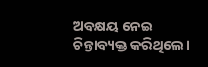ଅବକ୍ଷୟ ନେଇ ଚିନ୍ତାବ୍ୟକ୍ତ କରିଥିଲେ।